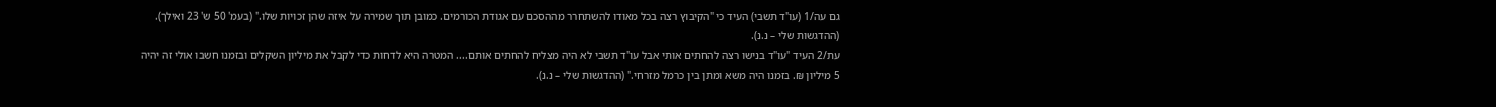גם עה/1 (עו"ד תשבי) העיד כי "הקיבוץ רצה בכל מאודו להשתחרר מההסכם עם אגודת הכורמים. כמובן תוך שמירה על איזה שהן זכויות שלו." (בעמ' 50 ש' 23 ואילך). (ההדגשות שלי – נ.נ).
עת/2 העיד "עו"ד בנישו רצה להחתים אותי אבל עו"ד תשבי לא היה מצליח להחתים אותם.... המטרה היא לדחות כדי לקבל את מיליון השקלים ובזמנו חשבו אולי זה יהיה 5 מיליון ₪. בזמנו היה משא ומתן בין כרמל מזרחי." (ההדגשות שלי – נ.נ).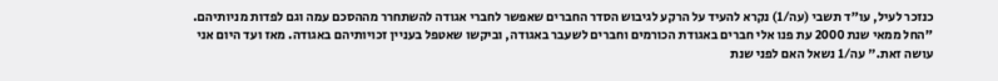כנזכר לעיל, עו"ד תשבי (עה/1) נקרא להעיד על הרקע לגיבוש הסדר החברים שאפשר לחברי אגודה להשתחרר מההסכם עמה וגם לפדות מניותיהם. "החל ממאי שנת 2000 עת פנו אלי חברים באגודת הכורמים וחברים לשעבר באגודה, וביקשו שאטפל בעניין זכויותיהם באגודה. מאז ועד היום אני עושה זאת." עה/1 נשאל האם לפני שנת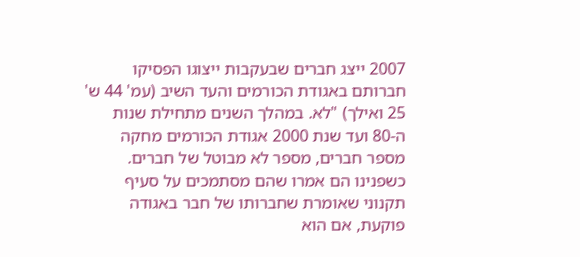2007 ייצג חברים שבעקבות ייצוגו הפסיקו חברותם באגודת הכורמים והעד השיב (עמ' 44 ש' 25 ואילך) "לא. במהלך השנים מתחילת שנות ה-80 ועד שנת 2000 אגודת הכורמים מחקה מספר חברים, מספר לא מבוטל של חברים. כשפנינו הם אמרו שהם מסתמכים על סעיף תקנוני שאומרת שחברותו של חבר באגודה פוקעת, אם הוא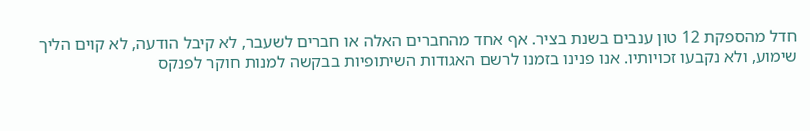חדל מהספקת 12 טון ענבים בשנת בציר. אף אחד מהחברים האלה או חברים לשעבר, לא קיבל הודעה, לא קוים הליך שימוע, ולא נקבעו זכויותיו. אנו פנינו בזמנו לרשם האגודות השיתופיות בבקשה למנות חוקר לפנקס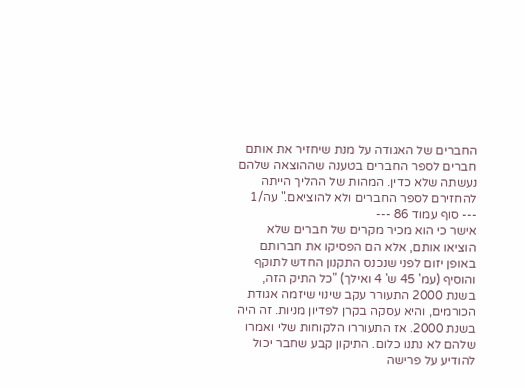החברים של האגודה על מנת שיחזיר את אותם חברים לספר החברים בטענה שההוצאה שלהם נעשתה שלא כדין. המהות של ההליך הייתה להחזירם לספר החברים ולא להוציאם." עה/1
--- סוף עמוד 86 ---
אישר כי הוא מכיר מקרים של חברים שלא הוציאו אותם, אלא הם הפסיקו את חברותם באופן יזום לפני שנכנס התקנון החדש לתוקף והוסיף (עמ' 45 ש' 4 ואילך) "כל התיק הזה, בשנת 2000 התעורר עקב שינוי שיזמה אגודת הכורמים, והיא עסקה בקרן לפדיון מניות. זה היה בשנת 2000. אז התעוררו הלקוחות שלי ואמרו שלהם לא נתנו כלום. התיקון קבע שחבר יכול להודיע על פרישה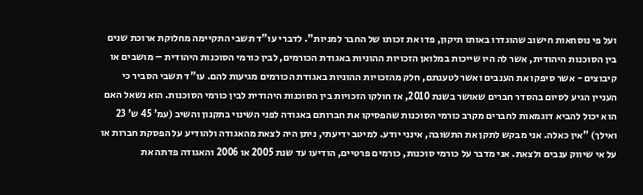ועל פי נוסחאות חישוב שהוגדרו באותו תיקון, פדו את זכותו של החבר למניות". לדברי עו"ד תשבי התקיימה מחלוקת ארוכת שנים בין הסוכנות היהודית, אשר לה היו שייכות במלואן הזכויות ההוניות באגודת הכורמים, לבין כורמי הסוכנות היהודית – מושבים או קיבוצים - אשר סיפקו את הענבים ואשר לטענתם, חלק מהזכויות ההוניות באגודת הכורמים מגיעות להם. עו"ד תשבי הסביר כי העניין הגיע לסיום בהסדר חברים שאושר בשנת 2010, אז חולקו הזכויות בין הסוכנות היהודית לבין כורמי הסוכנות. הוא נשאל האם הוא יכול להביא דוגמאות לחברים מקרב כורמי הסוכנות שהפסיקו את חברותם באגודה לפני השינוי בתקנון והשיב (עמ' 45 ש' 23 ואילך) "אין כאלה. אני מבקש לתקן את התשובה, אינני יודע. למיטב ידיעתי, ניתן היה לצאת מהאגודה ולהודיע על הפסקת חברות או על אי שיווק ענבים ולצאת. אני מדבר על כורמי סוכנות, כורמים פרטיים, הודיעו עד שנת 2005 או 2006 והאגודה פדתה את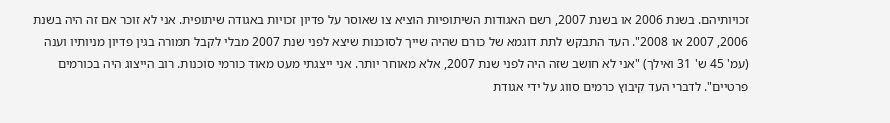זכויותיהם. בשנת 2006 או בשנת 2007, רשם האגודות השיתופיות הוציא צו שאוסר על פדיון זכויות באגודה שיתופית. אני לא זוכר אם זה היה בשנת 2006, 2007 או 2008". העד התבקש לתת דוגמא של כורם שהיה שייך לסוכנות שיצא לפני שנת 2007 מבלי לקבל תמורה בגין פדיון מניותיו וענה (עמ' 45 ש' 31 ואילך) "אני לא חושב שזה היה לפני שנת 2007, אלא מאוחר יותר. אני ייצגתי מעט מאוד כורמי סוכנות. רוב הייצוג היה בכורמים פרטיים". לדברי העד קיבוץ כרמים סווג על ידי אגודת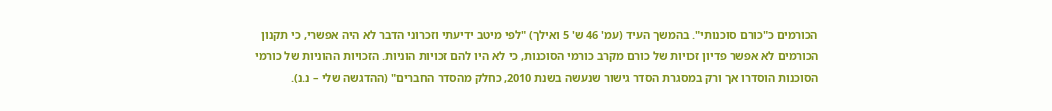הכורמים כ"כורם סוכנותי". בהמשך העיד (עמ' 46 ש' 5 ואילך) "לפי מיטב ידיעתי וזכרוני הדבר לא היה אפשרי, כי תקנון הכורמים לא אפשר פדיון זכויות של כורם מקרב כורמי הסוכנות, כי לא היו להם זכויות הוניות. הזכויות ההוניות של כורמי הסוכנות הוסדרו אך ורק במסגרת הסדר גישור שנעשה בשנת 2010, כחלק מהסדר החברים" (ההדגשה שלי – נ.נ).